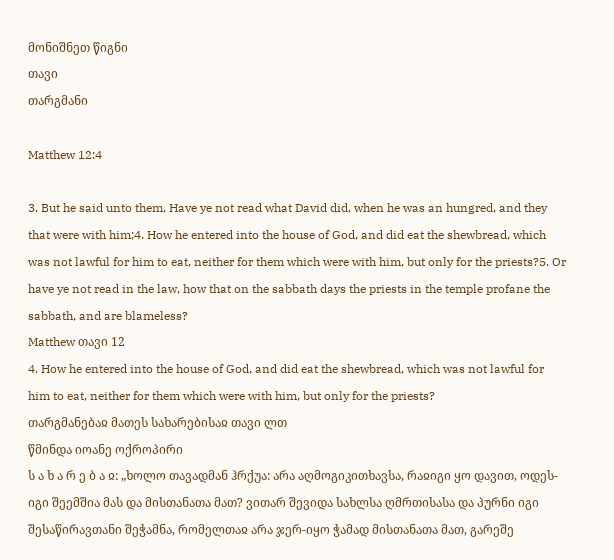მონიშნეთ წიგნი
თავი
თარგმანი

Matthew 12:4

3. But he said unto them, Have ye not read what David did, when he was an hungred, and they that were with him;4. How he entered into the house of God, and did eat the shewbread, which was not lawful for him to eat, neither for them which were with him, but only for the priests?5. Or have ye not read in the law, how that on the sabbath days the priests in the temple profane the sabbath, and are blameless?
Matthew თავი 12
4. How he entered into the house of God, and did eat the shewbread, which was not lawful for him to eat, neither for them which were with him, but only for the priests?
თარგმანებაჲ მათეს სახარებისაჲ თავი ლთ
წმინდა იოანე ოქროპირი
ს ა ხ ა რ ე ბ ა ჲ: „ხოლო თავადმან ჰრქუა: არა აღმოგიკითხავსა, რაჲიგი ყო დავით, ოდეს-იგი შეემშია მას და მისთანათა მათ? ვითარ შევიდა სახლსა ღმრთისასა და პურნი იგი შესაწირავთანი შეჭამნა, რომელთაჲ არა ჯერ-იყო ჭამად მისთანათა მათ, გარეშე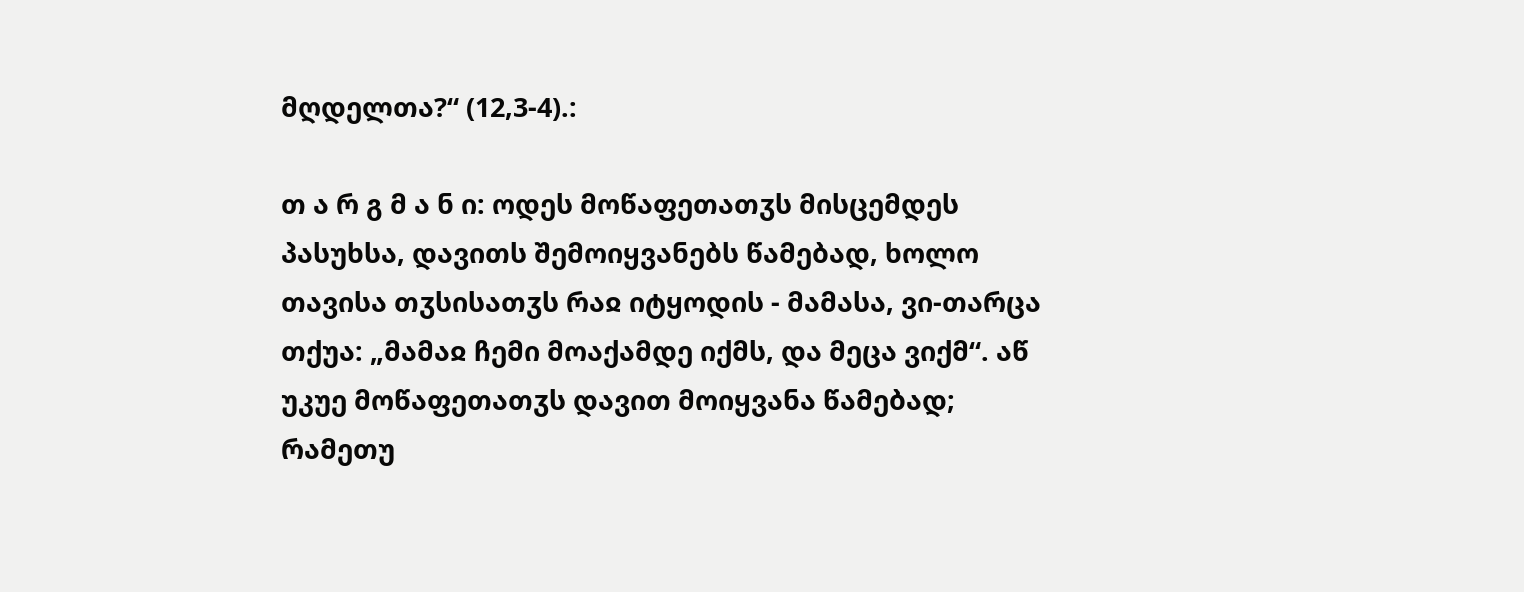მღდელთა?“ (12,3-4).:

თ ა რ გ მ ა ნ ი: ოდეს მოწაფეთათჳს მისცემდეს პასუხსა, დავითს შემოიყვანებს წამებად, ხოლო თავისა თჳსისათჳს რაჲ იტყოდის - მამასა, ვი-თარცა თქუა: „მამაჲ ჩემი მოაქამდე იქმს, და მეცა ვიქმ“. აწ უკუე მოწაფეთათჳს დავით მოიყვანა წამებად; რამეთუ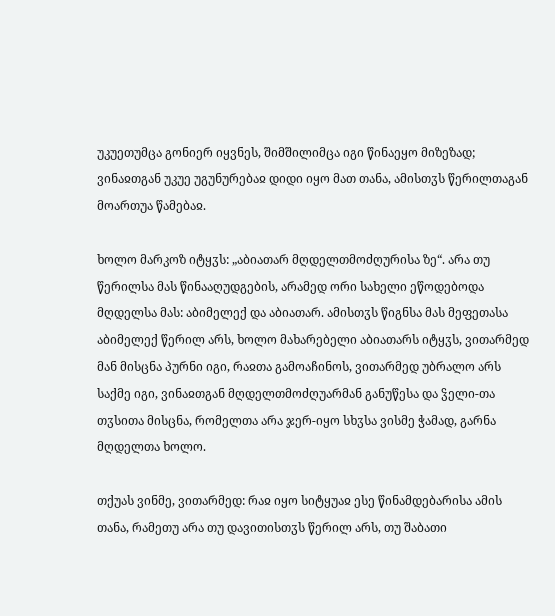უკუეთუმცა გონიერ იყვნეს, შიმშილიმცა იგი წინაეყო მიზეზად; ვინაჲთგან უკუე უგუნურებაჲ დიდი იყო მათ თანა, ამისთჳს წერილთაგან მოართუა წამებაჲ.

ხოლო მარკოზ იტყჳს: „აბიათარ მღდელთმოძღურისა ზე“. არა თუ წერილსა მას წინააღუდგების, არამედ ორი სახელი ეწოდებოდა მღდელსა მას: აბიმელექ და აბიათარ. ამისთჳს წიგნსა მას მეფეთასა აბიმელექ წერილ არს, ხოლო მახარებელი აბიათარს იტყჳს, ვითარმედ მან მისცნა პურნი იგი, რაჲთა გამოაჩინოს, ვითარმედ უბრალო არს საქმე იგი, ვინაჲთგან მღდელთმოძღუარმან განუწესა და ჴელი-თა თჳსითა მისცნა, რომელთა არა ჯერ-იყო სხჳსა ვისმე ჭამად, გარნა მღდელთა ხოლო.

თქუას ვინმე, ვითარმედ: რაჲ იყო სიტყუაჲ ესე წინამდებარისა ამის თანა, რამეთუ არა თუ დავითისთჳს წერილ არს, თუ შაბათი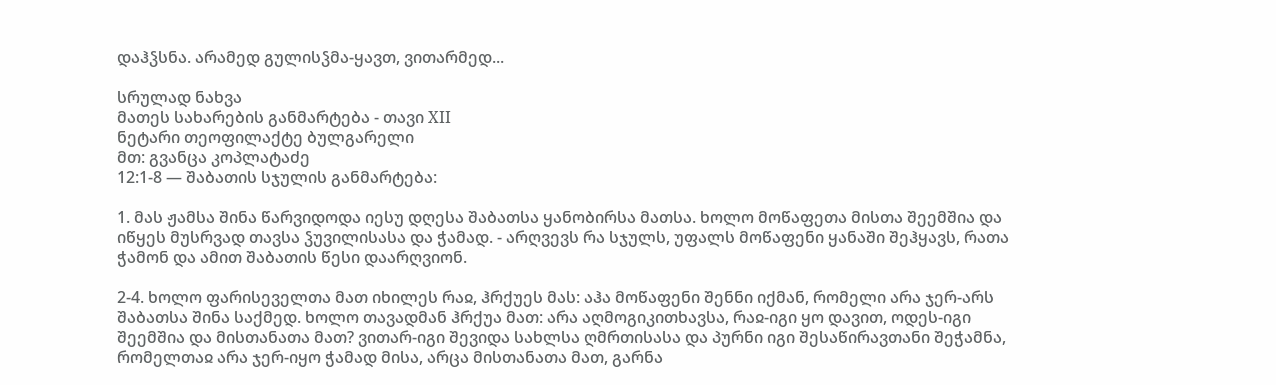დაჰჴსნა. არამედ გულისჴმა-ყავთ, ვითარმედ...

სრულად ნახვა
მათეს სახარების განმარტება - თავი XII
ნეტარი თეოფილაქტე ბულგარელი
მთ: გვანცა კოპლატაძე
12:1-8 — შაბათის სჯულის განმარტება:

1. მას ჟამსა შინა წარვიდოდა იესუ დღესა შაბათსა ყანობირსა მათსა. ხოლო მოწაფეთა მისთა შეემშია და იწყეს მუსრვად თავსა ჴუვილისასა და ჭამად. - არღვევს რა სჯულს, უფალს მოწაფენი ყანაში შეჰყავს, რათა ჭამონ და ამით შაბათის წესი დაარღვიონ.

2-4. ხოლო ფარისეველთა მათ იხილეს რაჲ, ჰრქუეს მას: აჰა მოწაფენი შენნი იქმან, რომელი არა ჯერ-არს შაბათსა შინა საქმედ. ხოლო თავადმან ჰრქუა მათ: არა აღმოგიკითხავსა, რაჲ-იგი ყო დავით, ოდეს-იგი შეემშია და მისთანათა მათ? ვითარ-იგი შევიდა სახლსა ღმრთისასა და პურნი იგი შესაწირავთანი შეჭამნა, რომელთაჲ არა ჯერ-იყო ჭამად მისა, არცა მისთანათა მათ, გარნა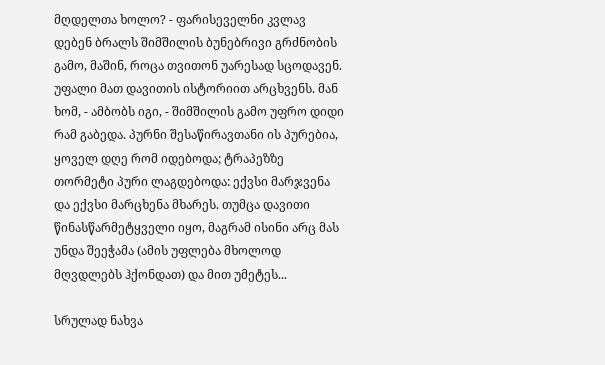მღდელთა ხოლო? - ფარისეველნი კვლავ დებენ ბრალს შიმშილის ბუნებრივი გრძნობის გამო, მაშინ, როცა თვითონ უარესად სცოდავენ. უფალი მათ დავითის ისტორიით არცხვენს. მან ხომ, - ამბობს იგი, - შიმშილის გამო უფრო დიდი რამ გაბედა. პურნი შესაწირავთანი ის პურებია, ყოველ დღე რომ იდებოდა; ტრაპეზზე თორმეტი პური ლაგდებოდა: ექვსი მარჯვენა და ექვსი მარცხენა მხარეს. თუმცა დავითი წინასწარმეტყველი იყო, მაგრამ ისინი არც მას უნდა შეეჭამა (ამის უფლება მხოლოდ მღვდლებს ჰქონდათ) და მით უმეტეს...

სრულად ნახვა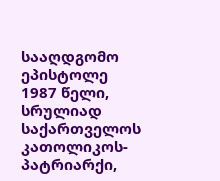სააღდგომო ეპისტოლე 1987 წელი, სრულიად საქართველოს კათოლიკოს-პატრიარქი,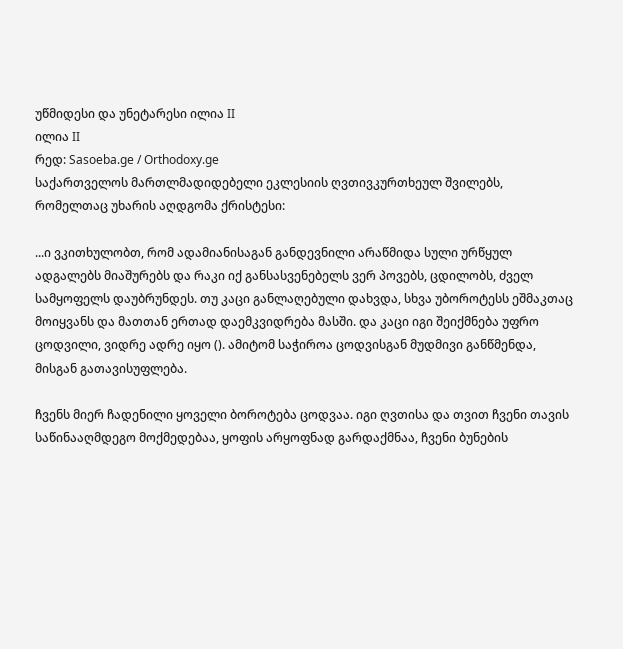უწმიდესი და უნეტარესი ილია II
ილია II
რედ: Sasoeba.ge / Orthodoxy.ge
საქართველოს მართლმადიდებელი ეკლესიის ღვთივკურთხეულ შვილებს, რომელთაც უხარის აღდგომა ქრისტესი:

...ი ვკითხულობთ, რომ ადამიანისაგან განდევნილი არაწმიდა სული ურწყულ ადგალებს მიაშურებს და რაკი იქ განსასვენებელს ვერ პოვებს, ცდილობს, ძველ სამყოფელს დაუბრუნდეს. თუ კაცი განლაღებული დახვდა, სხვა უბოროტესს ეშმაკთაც მოიყვანს და მათთან ერთად დაემკვიდრება მასში. და კაცი იგი შეიქმნება უფრო ცოდვილი, ვიდრე ადრე იყო (). ამიტომ საჭიროა ცოდვისგან მუდმივი განწმენდა, მისგან გათავისუფლება.

ჩვენს მიერ ჩადენილი ყოველი ბოროტება ცოდვაა. იგი ღვთისა და თვით ჩვენი თავის საწინააღმდეგო მოქმედებაა, ყოფის არყოფნად გარდაქმნაა, ჩვენი ბუნების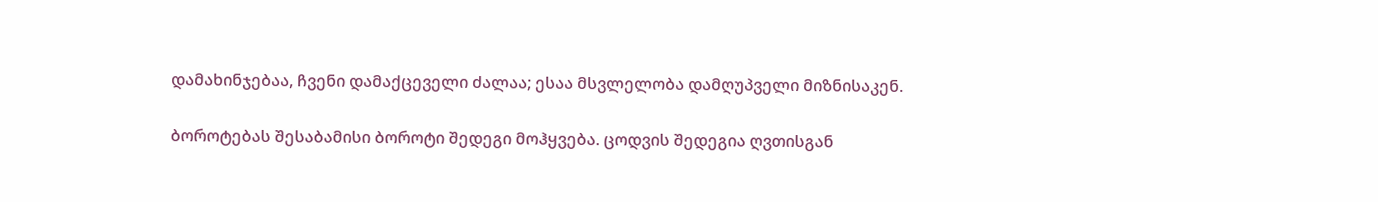დამახინჯებაა, ჩვენი დამაქცეველი ძალაა; ესაა მსვლელობა დამღუპველი მიზნისაკენ.

ბოროტებას შესაბამისი ბოროტი შედეგი მოჰყვება. ცოდვის შედეგია ღვთისგან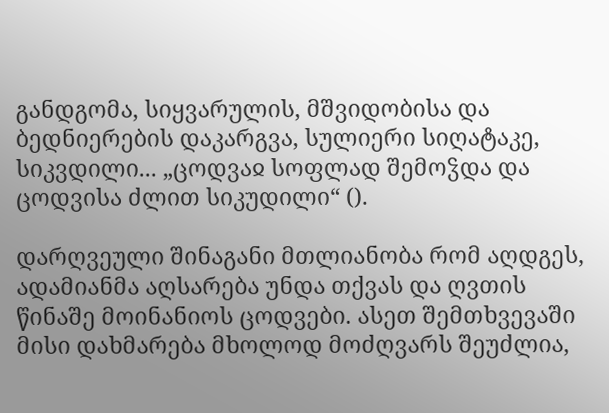განდგომა, სიყვარულის, მშვიდობისა და ბედნიერების დაკარგვა, სულიერი სიღატაკე, სიკვდილი... „ცოდვაჲ სოფლად შემოჴდა და ცოდვისა ძლით სიკუდილი“ ().

დარღვეული შინაგანი მთლიანობა რომ აღდგეს, ადამიანმა აღსარება უნდა თქვას და ღვთის წინაშე მოინანიოს ცოდვები. ასეთ შემთხვევაში მისი დახმარება მხოლოდ მოძღვარს შეუძლია,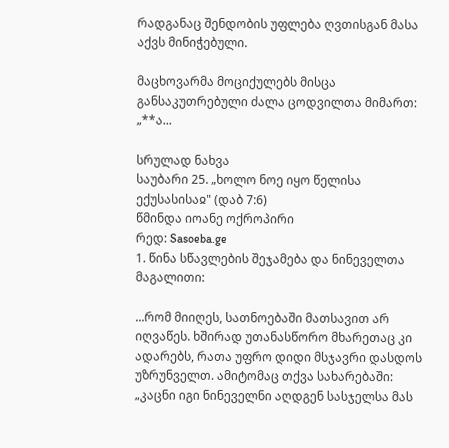რადგანაც შენდობის უფლება ღვთისგან მასა აქვს მინიჭებული.

მაცხოვარმა მოციქულებს მისცა განსაკუთრებული ძალა ცოდვილთა მიმართ: „**ა...

სრულად ნახვა
საუბარი 25. „ხოლო ნოე იყო წელისა ექუსასისაჲ" (დაბ 7:6)
წმინდა იოანე ოქროპირი
რედ: Sasoeba.ge
1. წინა სწავლების შეჯამება და ნინეველთა მაგალითი:

...რომ მიიღეს, სათნოებაში მათსავით არ იღვაწეს. ხშირად უთანასწორო მხარეთაც კი ადარებს, რათა უფრო დიდი მსჯავრი დასდოს უზრუნველთ. ამიტომაც თქვა სახარებაში: „კაცნი იგი ნინეველნი აღდგენ სასჯელსა მას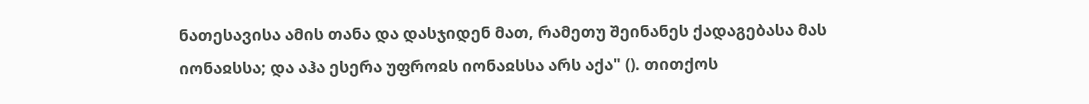ნათესავისა ამის თანა და დასჯიდენ მათ, რამეთუ შეინანეს ქადაგებასა მას იონაჲსსა; და აჰა ესერა უფროჲს იონაჲსსა არს აქა" (). თითქოს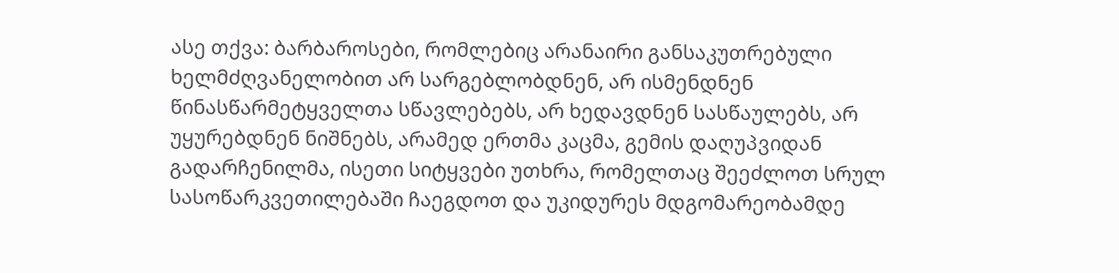ასე თქვა: ბარბაროსები, რომლებიც არანაირი განსაკუთრებული ხელმძღვანელობით არ სარგებლობდნენ, არ ისმენდნენ წინასწარმეტყველთა სწავლებებს, არ ხედავდნენ სასწაულებს, არ უყურებდნენ ნიშნებს, არამედ ერთმა კაცმა, გემის დაღუპვიდან გადარჩენილმა, ისეთი სიტყვები უთხრა, რომელთაც შეეძლოთ სრულ სასოწარკვეთილებაში ჩაეგდოთ და უკიდურეს მდგომარეობამდე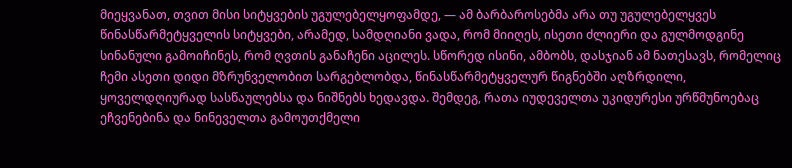მიეყვანათ, თვით მისი სიტყვების უგულებელყოფამდე, — ამ ბარბაროსებმა არა თუ უგულებელყვეს წინასწარმეტყველის სიტყვები, არამედ, სამდღიანი ვადა, რომ მიიღეს, ისეთი ძლიერი და გულმოდგინე სინანული გამოიჩინეს, რომ ღვთის განაჩენი აცილეს. სწორედ ისინი, ამბობს, დასჯიან ამ ნათესავს, რომელიც ჩემი ასეთი დიდი მზრუნველობით სარგებლობდა, წინასწარმეტყველურ წიგნებში აღზრდილი, ყოველდღიურად სასწაულებსა და ნიშნებს ხედავდა. შემდეგ, რათა იუდეველთა უკიდურესი ურწმუნოებაც ეჩვენებინა და ნინეველთა გამოუთქმელი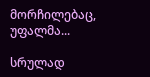მორჩილებაც, უფალმა...

სრულად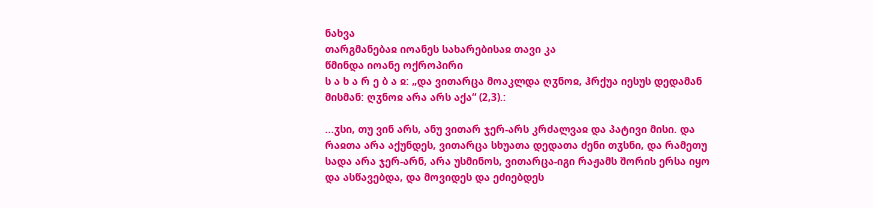ნახვა
თარგმანებაჲ იოანეს სახარებისაჲ თავი კა
წმინდა იოანე ოქროპირი
ს ა ხ ა რ ე ბ ა ჲ: „და ვითარცა მოაკლდა ღჳნოჲ, ჰრქუა იესუს დედამან მისმან: ღჳნოჲ არა არს აქა“ (2,3).:

...ჳსი, თუ ვინ არს, ანუ ვითარ ჯერ-არს კრძალვაჲ და პატივი მისი. და რაჲთა არა აქუნდეს, ვითარცა სხუათა დედათა ძენი თჳსნი, და რამეთუ სადა არა ჯერ-არნ, არა უსმინოს, ვითარცა-იგი რაჟამს შორის ერსა იყო და ასწავებდა, და მოვიდეს და ეძიებდეს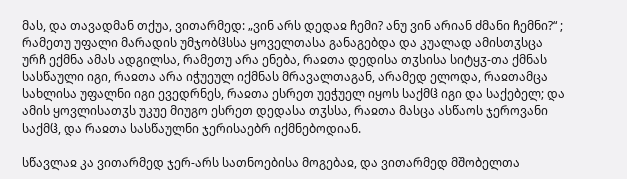მას, და თავადმან თქუა, ვითარმედ: „ვინ არს დედაჲ ჩემი? ანუ ვინ არიან ძმანი ჩემნი?“ ; რამეთუ უფალი მარადის უმჯობჱსსა ყოველთასა განაგებდა და კუალად ამისთჳსცა ურჩ ექმნა ამას ადგილსა, რამეთუ არა ენება, რაჲთა დედისა თჳსისა სიტყჳ-თა ქმნას სასწაული იგი, რაჲთა არა იჭუეულ იქმნას მრავალთაგან, არამედ ელოდა, რაჲთამცა სახლისა უფალნი იგი ევედრნეს, რაჲთა ესრეთ უეჭუელ იყოს საქმჱ იგი და საქებელ; და ამის ყოვლისათჳს უკუე მიუგო ესრეთ დედასა თჳსსა, რაჲთა მასცა ასწაოს ჯეროვანი საქმჱ, და რაჲთა სასწაულნი ჯერისაებრ იქმნებოდიან.

სწავლაჲ კა ვითარმედ ჯერ-არს სათნოებისა მოგებაჲ, და ვითარმედ მშობელთა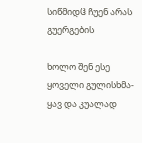სიწმიდჱ ჩუენ არას გუერგების

ხოლო შენ ესე ყოველი გულისხმა-ყავ და კუალად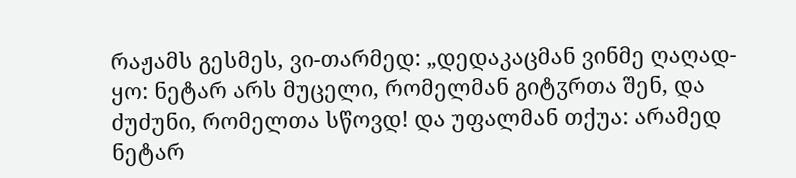რაჟამს გესმეს, ვი-თარმედ: „დედაკაცმან ვინმე ღაღად-ყო: ნეტარ არს მუცელი, რომელმან გიტჳრთა შენ, და ძუძუნი, რომელთა სწოვდ! და უფალმან თქუა: არამედ ნეტარ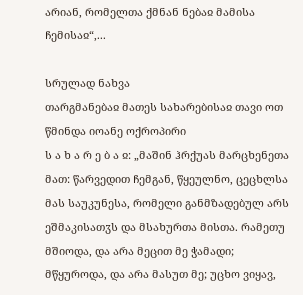არიან, რომელთა ქმნან ნებაჲ მამისა ჩემისაჲ“,...

სრულად ნახვა
თარგმანებაჲ მათეს სახარებისაჲ თავი ოთ
წმინდა იოანე ოქროპირი
ს ა ხ ა რ ე ბ ა ჲ: „მაშინ ჰრქუას მარცხენეთა მათ: წარვედით ჩემგან, წყეულნო, ცეცხლსა მას საუკუნესა, რომელი განმზადებულ არს ეშმაკისათჳს და მსახურთა მისთა. რამეთუ მშიოდა, და არა მეცით მე ჭამადი; მწყუროდა, და არა მასუთ მე; უცხო ვიყავ,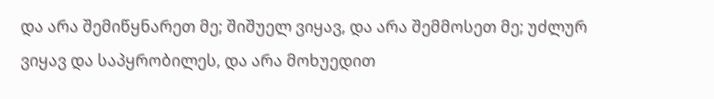და არა შემიწყნარეთ მე; შიშუელ ვიყავ, და არა შემმოსეთ მე; უძლურ ვიყავ და საპყრობილეს, და არა მოხუედით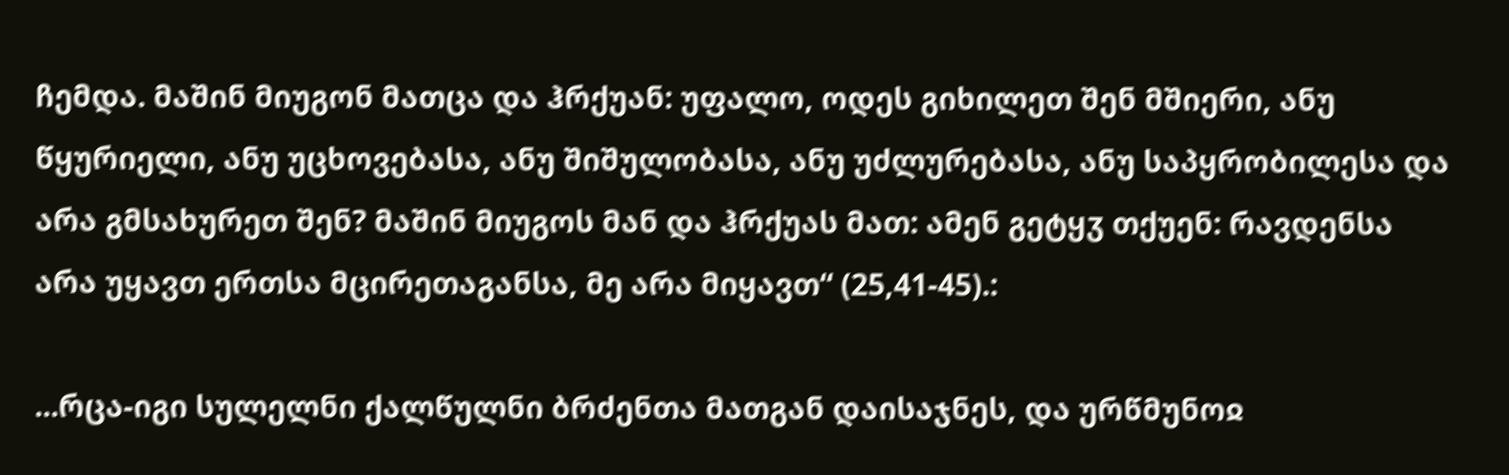ჩემდა. მაშინ მიუგონ მათცა და ჰრქუან: უფალო, ოდეს გიხილეთ შენ მშიერი, ანუ წყურიელი, ანუ უცხოვებასა, ანუ შიშულობასა, ანუ უძლურებასა, ანუ საპყრობილესა და არა გმსახურეთ შენ? მაშინ მიუგოს მან და ჰრქუას მათ: ამენ გეტყჳ თქუენ: რავდენსა არა უყავთ ერთსა მცირეთაგანსა, მე არა მიყავთ“ (25,41-45).:

...რცა-იგი სულელნი ქალწულნი ბრძენთა მათგან დაისაჯნეს, და ურწმუნოჲ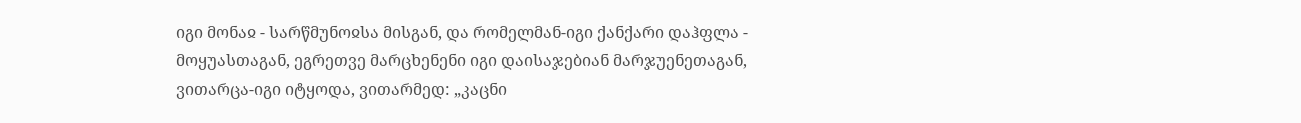იგი მონაჲ - სარწმუნოჲსა მისგან, და რომელმან-იგი ქანქარი დაჰფლა - მოყუასთაგან, ეგრეთვე მარცხენენი იგი დაისაჯებიან მარჯუენეთაგან, ვითარცა-იგი იტყოდა, ვითარმედ: „კაცნი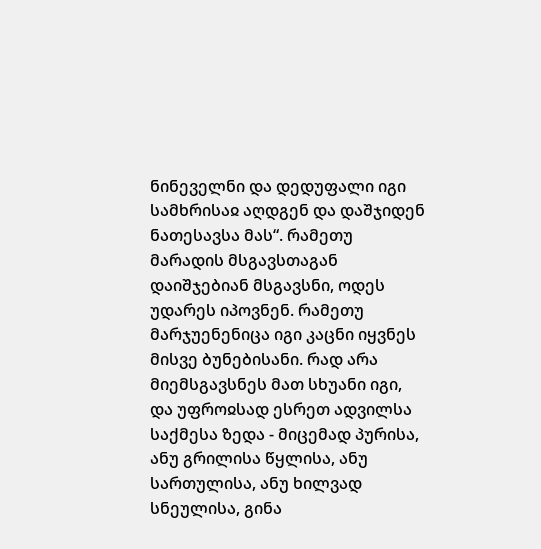ნინეველნი და დედუფალი იგი სამხრისაჲ აღდგენ და დაშჯიდენ ნათესავსა მას“. რამეთუ მარადის მსგავსთაგან დაიშჯებიან მსგავსნი, ოდეს უდარეს იპოვნენ. რამეთუ მარჯუენენიცა იგი კაცნი იყვნეს მისვე ბუნებისანი. რად არა მიემსგავსნეს მათ სხუანი იგი, და უფროჲსად ესრეთ ადვილსა საქმესა ზედა - მიცემად პურისა, ანუ გრილისა წყლისა, ანუ სართულისა, ანუ ხილვად სნეულისა, გინა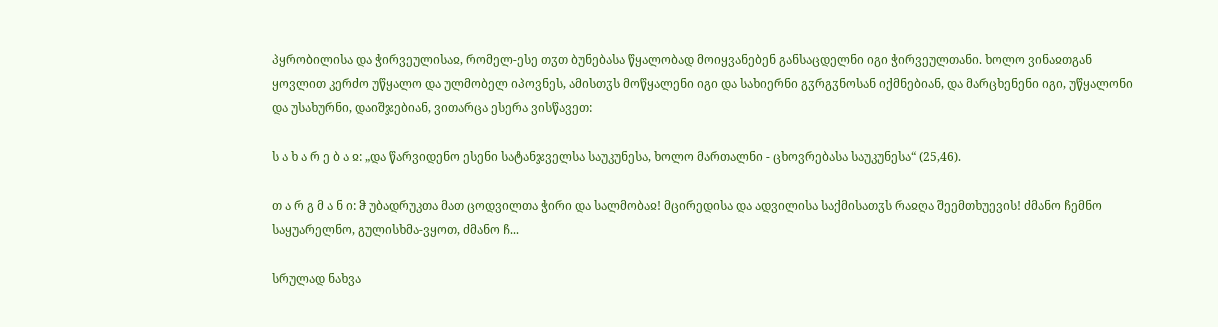პყრობილისა და ჭირვეულისაჲ, რომელ-ესე თჳთ ბუნებასა წყალობად მოიყვანებენ განსაცდელნი იგი ჭირვეულთანი. ხოლო ვინაჲთგან ყოვლით კერძო უწყალო და ულმობელ იპოვნეს, ამისთჳს მოწყალენი იგი და სახიერნი გჳრგჳნოსან იქმნებიან, და მარცხენენი იგი, უწყალონი და უსახურნი, დაიშჯებიან, ვითარცა ესერა ვისწავეთ:

ს ა ხ ა რ ე ბ ა ჲ: „და წარვიდენო ესენი სატანჯველსა საუკუნესა, ხოლო მართალნი - ცხოვრებასა საუკუნესა“ (25,46).

თ ა რ გ მ ა ნ ი: ჵ უბადრუკთა მათ ცოდვილთა ჭირი და სალმობაჲ! მცირედისა და ადვილისა საქმისათჳს რაჲღა შეემთხუევის! ძმანო ჩემნო საყუარელნო, გულისხმა-ვყოთ, ძმანო ჩ...

სრულად ნახვა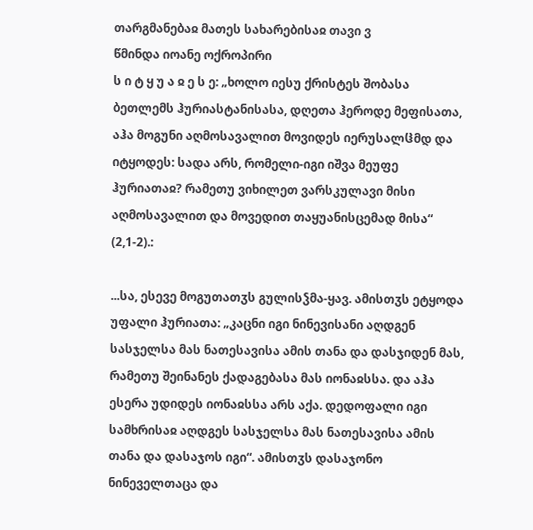თარგმანებაჲ მათეს სახარებისაჲ თავი ვ
წმინდა იოანე ოქროპირი
ს ი ტ ყ უ ა ჲ ე ს ე: „ხოლო იესუ ქრისტეს შობასა ბეთლემს ჰურიასტანისასა, დღეთა ჰეროდე მეფისათა, აჰა მოგუნი აღმოსავალით მოვიდეს იერუსალჱმდ და იტყოდეს: სადა არს, რომელი-იგი იშვა მეუფე ჰურიათაჲ? რამეთუ ვიხილეთ ვარსკულავი მისი აღმოსავალით და მოვედით თაყუანისცემად მისა“ (2,1-2).:

...სა, ესევე მოგუთათჳს გულისჴმა-ყავ. ამისთჳს ეტყოდა უფალი ჰურიათა: „კაცნი იგი ნინევისანი აღდგენ სასჯელსა მას ნათესავისა ამის თანა და დასჯიდენ მას, რამეთუ შეინანეს ქადაგებასა მას იონაჲსსა. და აჰა ესერა უდიდეს იონაჲსსა არს აქა. დედოფალი იგი სამხრისაჲ აღდგეს სასჯელსა მას ნათესავისა ამის თანა და დასაჯოს იგი“. ამისთჳს დასაჯონო ნინეველთაცა და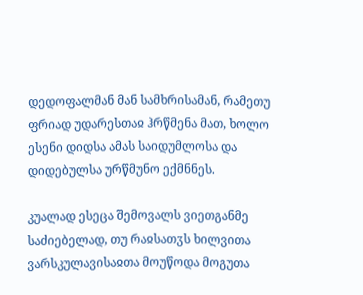დედოფალმან მან სამხრისამან, რამეთუ ფრიად უდარესთაჲ ჰრწმენა მათ, ხოლო ესენი დიდსა ამას საიდუმლოსა და დიდებულსა ურწმუნო ექმნნეს.

კუალად ესეცა შემოვალს ვიეთგანმე საძიებელად, თუ რაჲსათჳს ხილვითა ვარსკულავისაჲთა მოუწოდა მოგუთა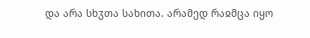და არა სხჳთა სახითა. არამედ რაჲმცა იყო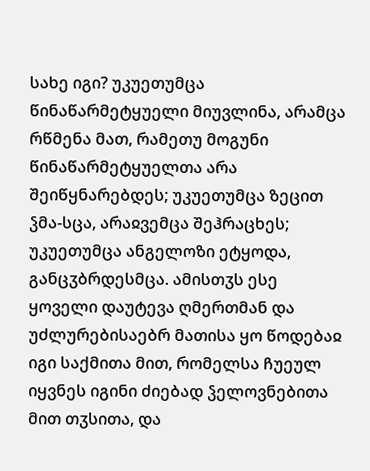სახე იგი? უკუეთუმცა წინაწარმეტყუელი მიუვლინა, არამცა რწმენა მათ, რამეთუ მოგუნი წინაწარმეტყუელთა არა შეიწყნარებდეს; უკუეთუმცა ზეცით ჴმა-სცა, არაჲვემცა შეჰრაცხეს; უკუეთუმცა ანგელოზი ეტყოდა, განცჳბრდესმცა. ამისთჳს ესე ყოველი დაუტევა ღმერთმან და უძლურებისაებრ მათისა ყო წოდებაჲ იგი საქმითა მით, რომელსა ჩუეულ იყვნეს იგინი ძიებად ჴელოვნებითა მით თჳსითა, და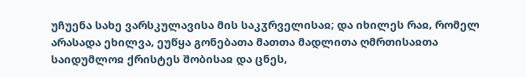უჩუენა სახე ვარსკულავისა მის საკჳრველისაჲ; და იხილეს რაჲ, რომელ არასადა ეხილვა, ეუწყა გონებათა მათთა მადლითა ღმრთისაჲთა საიდუმლოჲ ქრისტეს შობისაჲ და ცნეს,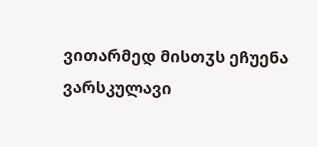ვითარმედ მისთჳს ეჩუენა ვარსკულავი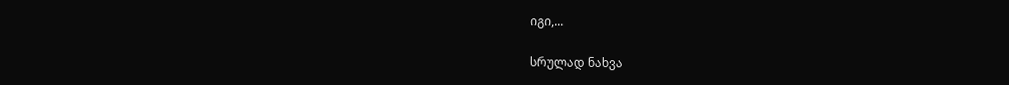იგი,...

სრულად ნახვა